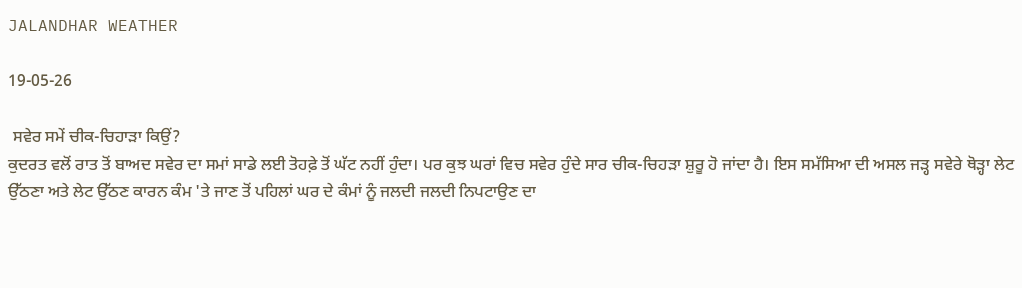JALANDHAR WEATHER

19-05-26

 ਸਵੇਰ ਸਮੇਂ ਚੀਕ-ਚਿਹਾੜਾ ਕਿਉਂ?
ਕੁਦਰਤ ਵਲੋਂ ਰਾਤ ਤੋਂ ਬਾਅਦ ਸਵੇਰ ਦਾ ਸਮਾਂ ਸਾਡੇ ਲਈ ਤੋਹਫ਼ੇ ਤੋਂ ਘੱਟ ਨਹੀਂ ਹੁੰਦਾ। ਪਰ ਕੁਝ ਘਰਾਂ ਵਿਚ ਸਵੇਰ ਹੁੰਦੇ ਸਾਰ ਚੀਕ-ਚਿਹੜਾ ਸ਼ੁਰੂ ਹੋ ਜਾਂਦਾ ਹੈ। ਇਸ ਸਮੱਸਿਆ ਦੀ ਅਸਲ ਜੜ੍ਹ ਸਵੇਰੇ ਥੋੜ੍ਹਾ ਲੇਟ ਉੱਠਣਾ ਅਤੇ ਲੇਟ ਉੱਠਣ ਕਾਰਨ ਕੰਮ 'ਤੇ ਜਾਣ ਤੋਂ ਪਹਿਲਾਂ ਘਰ ਦੇ ਕੰਮਾਂ ਨੂੰ ਜਲਦੀ ਜਲਦੀ ਨਿਪਟਾਉਣ ਦਾ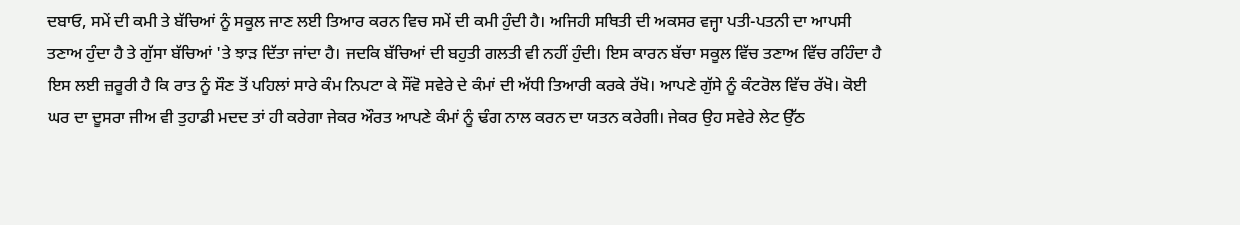ਦਬਾਓ, ਸਮੇਂ ਦੀ ਕਮੀ ਤੇ ਬੱਚਿਆਂ ਨੂੰ ਸਕੂਲ ਜਾਣ ਲਈ ਤਿਆਰ ਕਰਨ ਵਿਚ ਸਮੇਂ ਦੀ ਕਮੀ ਹੁੰਦੀ ਹੈ। ਅਜਿਹੀ ਸਥਿਤੀ ਦੀ ਅਕਸਰ ਵਜ੍ਹਾ ਪਤੀ-ਪਤਨੀ ਦਾ ਆਪਸੀ ਤਣਾਅ ਹੁੰਦਾ ਹੈ ਤੇ ਗੁੱਸਾ ਬੱਚਿਆਂ 'ਤੇ ਝਾੜ ਦਿੱਤਾ ਜਾਂਦਾ ਹੈ। ਜਦਕਿ ਬੱਚਿਆਂ ਦੀ ਬਹੁਤੀ ਗਲਤੀ ਵੀ ਨਹੀਂ ਹੁੰਦੀ। ਇਸ ਕਾਰਨ ਬੱਚਾ ਸਕੂਲ ਵਿੱਚ ਤਣਾਅ ਵਿੱਚ ਰਹਿੰਦਾ ਹੈ ਇਸ ਲਈ ਜ਼ਰੂਰੀ ਹੈ ਕਿ ਰਾਤ ਨੂੰ ਸੌਣ ਤੋਂ ਪਹਿਲਾਂ ਸਾਰੇ ਕੰਮ ਨਿਪਟਾ ਕੇ ਸੌਂਵੋ ਸਵੇਰੇ ਦੇ ਕੰਮਾਂ ਦੀ ਅੱਧੀ ਤਿਆਰੀ ਕਰਕੇ ਰੱਖੋ। ਆਪਣੇ ਗੁੱਸੇ ਨੂੰ ਕੰਟਰੋਲ ਵਿੱਚ ਰੱਖੋ। ਕੋਈ ਘਰ ਦਾ ਦੂਸਰਾ ਜੀਅ ਵੀ ਤੁਹਾਡੀ ਮਦਦ ਤਾਂ ਹੀ ਕਰੇਗਾ ਜੇਕਰ ਔਰਤ ਆਪਣੇ ਕੰਮਾਂ ਨੂੰ ਢੰਗ ਨਾਲ ਕਰਨ ਦਾ ਯਤਨ ਕਰੇਗੀ। ਜੇਕਰ ਉਹ ਸਵੇਰੇ ਲੇਟ ਉੱਠ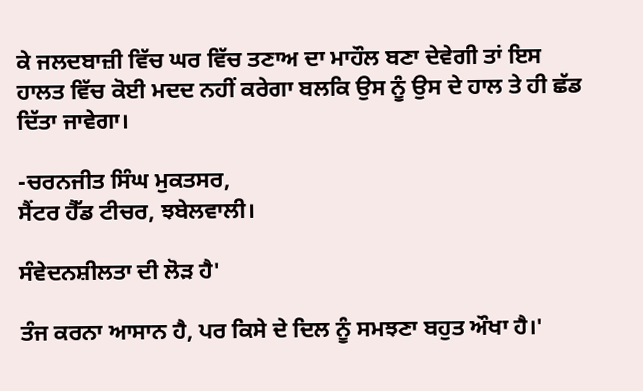ਕੇ ਜਲਦਬਾਜ਼ੀ ਵਿੱਚ ਘਰ ਵਿੱਚ ਤਣਾਅ ਦਾ ਮਾਹੌਲ ਬਣਾ ਦੇਵੇਗੀ ਤਾਂ ਇਸ ਹਾਲਤ ਵਿੱਚ ਕੋਈ ਮਦਦ ਨਹੀਂ ਕਰੇਗਾ ਬਲਕਿ ਉਸ ਨੂੰ ਉਸ ਦੇ ਹਾਲ ਤੇ ਹੀ ਛੱਡ ਦਿੱਤਾ ਜਾਵੇਗਾ।

-ਚਰਨਜੀਤ ਸਿੰਘ ਮੁਕਤਸਰ,
ਸੈਂਟਰ ਹੈੱਡ ਟੀਚਰ, ਝਬੇਲਵਾਲੀ।

ਸੰਵੇਦਨਸ਼ੀਲਤਾ ਦੀ ਲੋੜ ਹੈ'

ਤੰਜ ਕਰਨਾ ਆਸਾਨ ਹੈ, ਪਰ ਕਿਸੇ ਦੇ ਦਿਲ ਨੂੰ ਸਮਝਣਾ ਬਹੁਤ ਔਖਾ ਹੈ।'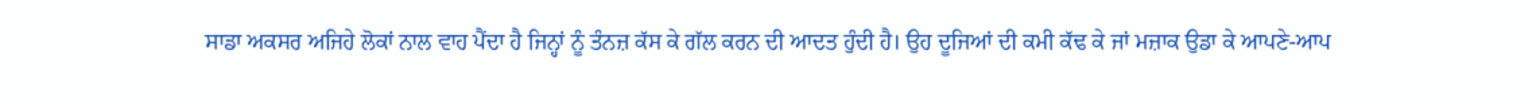ਸਾਡਾ ਅਕਸਰ ਅਜਿਹੇ ਲੋਕਾਂ ਨਾਲ ਵਾਹ ਪੈਂਦਾ ਹੈ ਜਿਨ੍ਹਾਂ ਨੂੰ ਤੰਨਜ਼ ਕੱਸ ਕੇ ਗੱਲ ਕਰਨ ਦੀ ਆਦਤ ਹੁੰਦੀ ਹੈ। ਉਹ ਦੂਜਿਆਂ ਦੀ ਕਮੀ ਕੱਢ ਕੇ ਜਾਂ ਮਜ਼ਾਕ ਉਡਾ ਕੇ ਆਪਣੇ-ਆਪ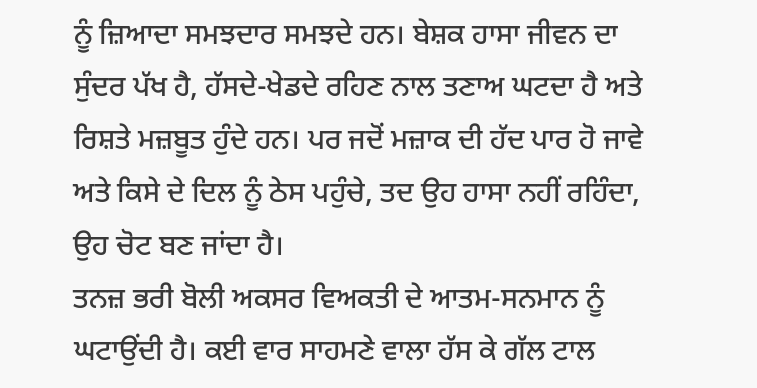ਨੂੰ ਜ਼ਿਆਦਾ ਸਮਝਦਾਰ ਸਮਝਦੇ ਹਨ। ਬੇਸ਼ਕ ਹਾਸਾ ਜੀਵਨ ਦਾ ਸੁੰਦਰ ਪੱਖ ਹੈ, ਹੱਸਦੇ-ਖੇਡਦੇ ਰਹਿਣ ਨਾਲ ਤਣਾਅ ਘਟਦਾ ਹੈ ਅਤੇ ਰਿਸ਼ਤੇ ਮਜ਼ਬੂਤ ਹੁੰਦੇ ਹਨ। ਪਰ ਜਦੋਂ ਮਜ਼ਾਕ ਦੀ ਹੱਦ ਪਾਰ ਹੋ ਜਾਵੇ ਅਤੇ ਕਿਸੇ ਦੇ ਦਿਲ ਨੂੰ ਠੇਸ ਪਹੁੰਚੇ, ਤਦ ਉਹ ਹਾਸਾ ਨਹੀਂ ਰਹਿੰਦਾ, ਉਹ ਚੋਟ ਬਣ ਜਾਂਦਾ ਹੈ।
ਤਨਜ਼ ਭਰੀ ਬੋਲੀ ਅਕਸਰ ਵਿਅਕਤੀ ਦੇ ਆਤਮ-ਸਨਮਾਨ ਨੂੰ ਘਟਾਉਂਦੀ ਹੈ। ਕਈ ਵਾਰ ਸਾਹਮਣੇ ਵਾਲਾ ਹੱਸ ਕੇ ਗੱਲ ਟਾਲ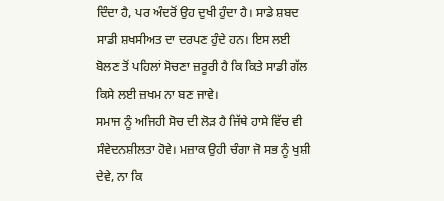ਦਿੰਦਾ ਹੈ, ਪਰ ਅੰਦਰੋਂ ਉਹ ਦੁਖੀ ਹੁੰਦਾ ਹੈ। ਸਾਡੇ ਸ਼ਬਦ ਸਾਡੀ ਸ਼ਖਸੀਅਤ ਦਾ ਦਰਪਣ ਹੁੰਦੇ ਹਨ। ਇਸ ਲਈ ਬੋਲਣ ਤੋਂ ਪਹਿਲਾਂ ਸੋਚਣਾ ਜ਼ਰੂਰੀ ਹੈ ਕਿ ਕਿਤੇ ਸਾਡੀ ਗੱਲ ਕਿਸੇ ਲਈ ਜ਼ਖਮ ਨਾ ਬਣ ਜਾਵੇ।
ਸਮਾਜ ਨੂੰ ਅਜਿਹੀ ਸੋਚ ਦੀ ਲੋੜ ਹੈ ਜਿੱਥੇ ਹਾਸੇ ਵਿੱਚ ਵੀ ਸੰਵੇਦਨਸ਼ੀਲਤਾ ਹੋਵੇ। ਮਜ਼ਾਕ ਉਹੀ ਚੰਗਾ ਜੋ ਸਭ ਨੂੰ ਖੁਸ਼ੀ ਦੇਵੇ, ਨਾ ਕਿ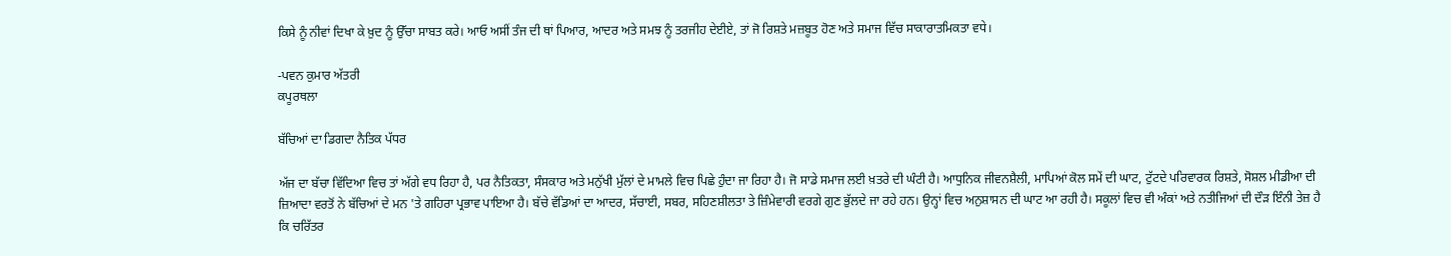ਕਿਸੇ ਨੂੰ ਨੀਵਾਂ ਦਿਖਾ ਕੇ ਖ਼ੁਦ ਨੂੰ ਉੱਚਾ ਸਾਬਤ ਕਰੇ। ਆਓ ਅਸੀਂ ਤੰਜ ਦੀ ਥਾਂ ਪਿਆਰ, ਆਦਰ ਅਤੇ ਸਮਝ ਨੂੰ ਤਰਜੀਹ ਦੇਈਏ, ਤਾਂ ਜੋ ਰਿਸ਼ਤੇ ਮਜ਼ਬੂਤ ਹੋਣ ਅਤੇ ਸਮਾਜ ਵਿੱਚ ਸਾਕਾਰਾਤਮਿਕਤਾ ਵਧੇ।

-ਪਵਨ ਕੁਮਾਰ ਅੱਤਰੀ
ਕਪੂਰਥਲਾ

ਬੱਚਿਆਂ ਦਾ ਡਿਗਦਾ ਨੈਤਿਕ ਪੱਧਰ

ਅੱਜ ਦਾ ਬੱਚਾ ਵਿੱਦਿਆ ਵਿਚ ਤਾਂ ਅੱਗੇ ਵਧ ਰਿਹਾ ਹੈ, ਪਰ ਨੈਤਿਕਤਾ, ਸੰਸਕਾਰ ਅਤੇ ਮਨੁੱਖੀ ਮੁੱਲਾਂ ਦੇ ਮਾਮਲੇ ਵਿਚ ਪਿਛੇ ਹੁੰਦਾ ਜਾ ਰਿਹਾ ਹੈ। ਜੋ ਸਾਡੇ ਸਮਾਜ ਲਈ ਖ਼ਤਰੇ ਦੀ ਘੰਟੀ ਹੈ। ਆਧੁਨਿਕ ਜੀਵਨਸ਼ੈਲੀ, ਮਾਪਿਆਂ ਕੋਲ ਸਮੇਂ ਦੀ ਘਾਟ, ਟੁੱਟਦੇ ਪਰਿਵਾਰਕ ਰਿਸ਼ਤੇ, ਸੋਸ਼ਲ ਮੀਡੀਆ ਦੀ ਜ਼ਿਆਦਾ ਵਰਤੋਂ ਨੇ ਬੱਚਿਆਂ ਦੇ ਮਨ 'ਤੇ ਗਹਿਰਾ ਪ੍ਰਭਾਵ ਪਾਇਆ ਹੈ। ਬੱਚੇ ਵੱਡਿਆਂ ਦਾ ਆਦਰ, ਸੱਚਾਈ, ਸਬਰ, ਸਹਿਣਸ਼ੀਲਤਾ ਤੇ ਜ਼ਿੰਮੇਵਾਰੀ ਵਰਗੇ ਗੁਣ ਭੁੱਲਦੇ ਜਾ ਰਹੇ ਹਨ। ਉਨ੍ਹਾਂ ਵਿਚ ਅਨੁਸ਼ਾਸਨ ਦੀ ਘਾਟ ਆ ਰਹੀ ਹੈ। ਸਕੂਲਾਂ ਵਿਚ ਵੀ ਅੰਕਾਂ ਅਤੇ ਨਤੀਜਿਆਂ ਦੀ ਦੌੜ ਇੰਨੀ ਤੇਜ਼ ਹੈ ਕਿ ਚਰਿੱਤਰ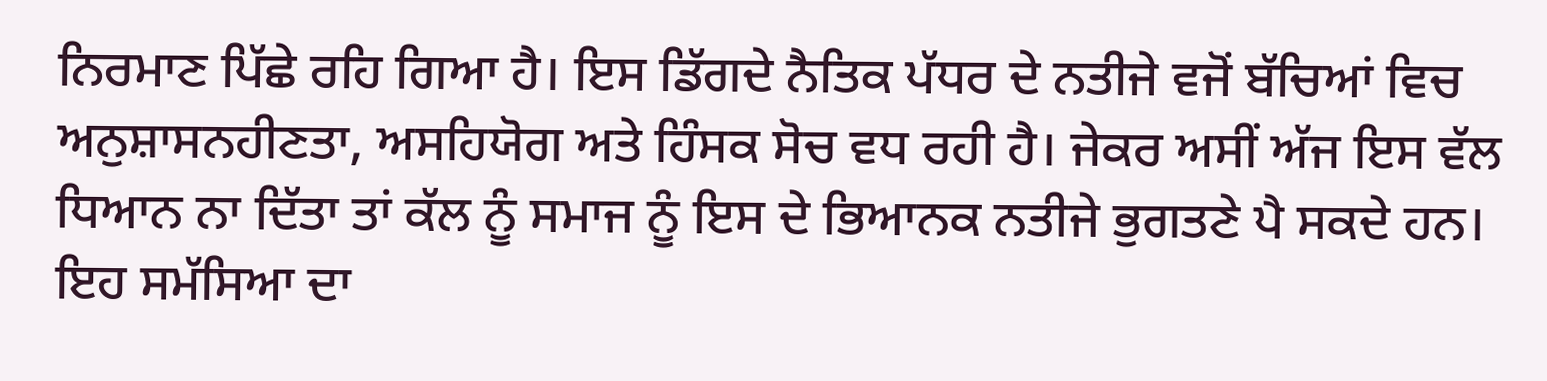ਨਿਰਮਾਣ ਪਿੱਛੇ ਰਹਿ ਗਿਆ ਹੈ। ਇਸ ਡਿੱਗਦੇ ਨੈਤਿਕ ਪੱਧਰ ਦੇ ਨਤੀਜੇ ਵਜੋਂ ਬੱਚਿਆਂ ਵਿਚ ਅਨੁਸ਼ਾਸਨਹੀਣਤਾ, ਅਸਹਿਯੋਗ ਅਤੇ ਹਿੰਸਕ ਸੋਚ ਵਧ ਰਹੀ ਹੈ। ਜੇਕਰ ਅਸੀਂ ਅੱਜ ਇਸ ਵੱਲ ਧਿਆਨ ਨਾ ਦਿੱਤਾ ਤਾਂ ਕੱਲ ਨੂੰ ਸਮਾਜ ਨੂੰ ਇਸ ਦੇ ਭਿਆਨਕ ਨਤੀਜੇ ਭੁਗਤਣੇ ਪੈ ਸਕਦੇ ਹਨ। ਇਹ ਸਮੱਸਿਆ ਦਾ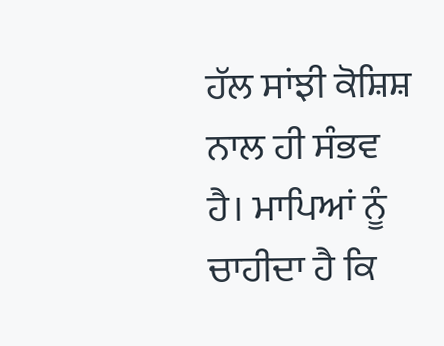ਹੱਲ ਸਾਂਝੀ ਕੋਸ਼ਿਸ਼ ਨਾਲ ਹੀ ਸੰਭਵ ਹੈ। ਮਾਪਿਆਂ ਨੂੰ ਚਾਹੀਦਾ ਹੈ ਕਿ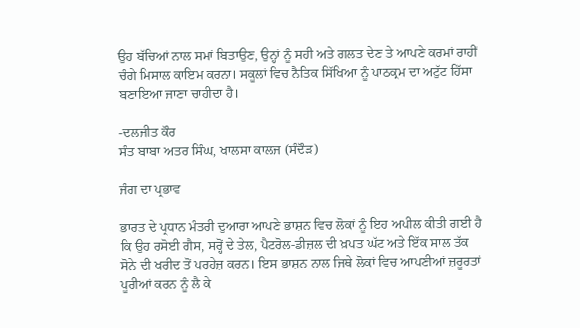ਉਹ ਬੱਚਿਆਂ ਨਾਲ ਸਮਾਂ ਬਿਤਾਉਣ, ਉਨ੍ਹਾਂ ਨੂੰ ਸਹੀ ਅਤੇ ਗਲਤ ਦੇਣ ਤੇ ਆਪਣੇ ਕਰਮਾਂ ਰਾਹੀਂ ਚੰਗੇ ਮਿਸਾਲ ਕਾਇਮ ਕਰਨਾ। ਸਕੂਲਾਂ ਵਿਚ ਨੈਤਿਕ ਸਿੱਖਿਆ ਨੂੰ ਪਾਠਕ੍ਰਮ ਦਾ ਅਟੁੱਟ ਹਿੱਸਾ ਬਣਾਇਆ ਜਾਣਾ ਚਾਹੀਦਾ ਹੈ।

-ਦਲਜੀਤ ਕੌਰ
ਸੰਤ ਬਾਬਾ ਅਤਰ ਸਿੰਘ, ਖਾਲਸਾ ਕਾਲਜ (ਸੰਦੌੜ)

ਜੰਗ ਦਾ ਪ੍ਰਭਾਵ

ਭਾਰਤ ਦੇ ਪ੍ਰਧਾਨ ਮੰਤਰੀ ਦੁਆਰਾ ਆਪਣੇ ਭਾਸ਼ਨ ਵਿਚ ਲੋਕਾਂ ਨੂੰ ਇਹ ਅਪੀਲ ਕੀਤੀ ਗਈ ਹੈ ਕਿ ਉਹ ਰਸੋਈ ਗੈਸ, ਸਰ੍ਹੋਂ ਦੇ ਤੇਲ, ਪੈਟਰੋਲ-ਡੀਜ਼ਲ ਦੀ ਖ਼ਪਤ ਘੱਟ ਅਤੇ ਇੱਕ ਸਾਲ ਤੱਕ ਸੋਨੇ ਦੀ ਖਰੀਦ ਤੋਂ ਪਰਹੇਜ਼ ਕਰਨ। ਇਸ ਭਾਸ਼ਨ ਨਾਲ ਜਿਥੇ ਲੋਕਾਂ ਵਿਚ ਆਪਣੀਆਂ ਜ਼ਰੂਰਤਾਂ ਪੂਰੀਆਂ ਕਰਨ ਨੂੰ ਲੈ ਕੇ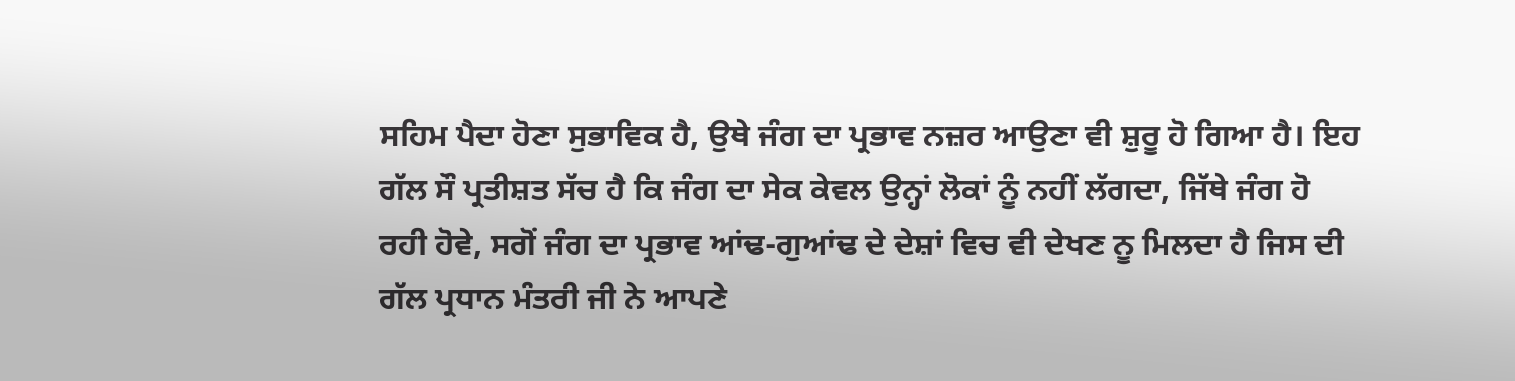ਸਹਿਮ ਪੈਦਾ ਹੋਣਾ ਸੁਭਾਵਿਕ ਹੈ, ਉਥੇ ਜੰਗ ਦਾ ਪ੍ਰਭਾਵ ਨਜ਼ਰ ਆਉਣਾ ਵੀ ਸ਼ੁਰੂ ਹੋ ਗਿਆ ਹੈ। ਇਹ ਗੱਲ ਸੌ ਪ੍ਰਤੀਸ਼ਤ ਸੱਚ ਹੈ ਕਿ ਜੰਗ ਦਾ ਸੇਕ ਕੇਵਲ ਉਨ੍ਹਾਂ ਲੋਕਾਂ ਨੂੰ ਨਹੀਂ ਲੱਗਦਾ, ਜਿੱਥੇ ਜੰਗ ਹੋ ਰਹੀ ਹੋਵੇ, ਸਗੋਂ ਜੰਗ ਦਾ ਪ੍ਰਭਾਵ ਆਂਢ-ਗੁਆਂਢ ਦੇ ਦੇਸ਼ਾਂ ਵਿਚ ਵੀ ਦੇਖਣ ਨੂ ਮਿਲਦਾ ਹੈ ਜਿਸ ਦੀ ਗੱਲ ਪ੍ਰਧਾਨ ਮੰਤਰੀ ਜੀ ਨੇ ਆਪਣੇ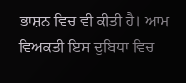ਭਾਸ਼ਨ ਵਿਚ ਵੀ ਕੀਤੀ ਹੈ। ਆਮ ਵਿਅਕਤੀ ਇਸ ਦੁਬਿਧਾ ਵਿਚ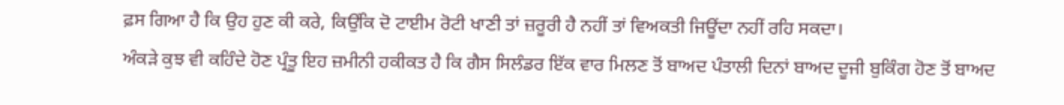ਫ਼ਸ ਗਿਆ ਹੈ ਕਿ ਉਹ ਹੁਣ ਕੀ ਕਰੇ, ਕਿਉਂਕਿ ਦੋ ਟਾਈਮ ਰੋਟੀ ਖਾਣੀ ਤਾਂ ਜ਼ਰੂਰੀ ਹੈ ਨਹੀਂ ਤਾਂ ਵਿਅਕਤੀ ਜਿਊਂਦਾ ਨਹੀਂ ਰਹਿ ਸਕਦਾ।
ਅੰਕੜੇ ਕੁਝ ਵੀ ਕਹਿੰਦੇ ਹੋਣ ਪ੍ਰੰਤੂ ਇਹ ਜ਼ਮੀਨੀ ਹਕੀਕਤ ਹੈ ਕਿ ਗੈਸ ਸਿਲੰਡਰ ਇੱਕ ਵਾਰ ਮਿਲਣ ਤੋਂ ਬਾਅਦ ਪੰਤਾਲੀ ਦਿਨਾਂ ਬਾਅਦ ਦੂਜੀ ਬੁਕਿੰਗ ਹੋਣ ਤੋਂ ਬਾਅਦ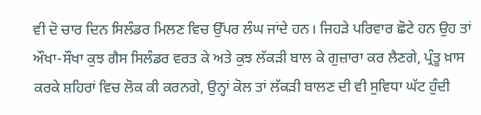ਵੀ ਦੋ ਚਾਰ ਦਿਨ ਸਿਲੰਡਰ ਮਿਲਣ ਵਿਚ ਉੱਪਰ ਲੰਘ ਜਾਂਦੇ ਹਨ। ਜਿਹੜੇ ਪਰਿਵਾਰ ਛੋਟੇ ਹਨ ਉਹ ਤਾਂ ਔਖਾ-ਸੌਖਾ ਕੁਝ ਗੈਸ ਸਿਲੰਡਰ ਵਰਤ ਕੇ ਅਤੇ ਕੁਝ ਲੱਕੜੀ ਬਾਲ ਕੇ ਗੁਜ਼ਾਰਾ ਕਰ ਲੈਣਗੇ, ਪ੍ਰੰਤੂ ਖ਼ਾਸ ਕਰਕੇ ਸ਼ਹਿਰਾਂ ਵਿਚ ਲੋਕ ਕੀ ਕਰਨਗੇ, ਉਨ੍ਹਾਂ ਕੋਲ ਤਾਂ ਲੱਕੜੀ ਬਾਲਣ ਦੀ ਵੀ ਸੁਵਿਧਾ ਘੱਟ ਹੁੰਦੀ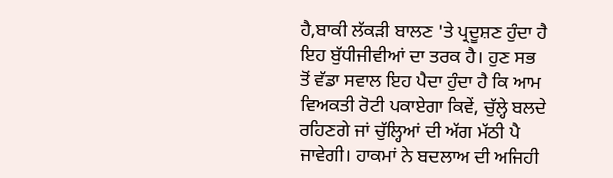ਹੈ,ਬਾਕੀ ਲੱਕੜੀ ਬਾਲਣ 'ਤੇ ਪ੍ਰਦੂਸ਼ਣ ਹੁੰਦਾ ਹੈ ਇਹ ਬੁੱਧੀਜੀਵੀਆਂ ਦਾ ਤਰਕ ਹੈ। ਹੁਣ ਸਭ ਤੋਂ ਵੱਡਾ ਸਵਾਲ ਇਹ ਪੈਦਾ ਹੁੰਦਾ ਹੈ ਕਿ ਆਮ ਵਿਅਕਤੀ ਰੋਟੀ ਪਕਾਏਗਾ ਕਿਵੇਂ, ਚੁੱਲ੍ਹੇ ਬਲਦੇ ਰਹਿਣਗੇ ਜਾਂ ਚੁੱਲ੍ਹਿਆਂ ਦੀ ਅੱਗ ਮੱਠੀ ਪੈ ਜਾਵੇਗੀ। ਹਾਕਮਾਂ ਨੇ ਬਦਲਾਅ ਦੀ ਅਜਿਹੀ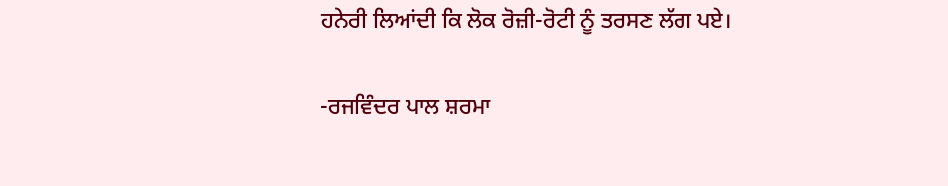ਹਨੇਰੀ ਲਿਆਂਦੀ ਕਿ ਲੋਕ ਰੋਜ਼ੀ-ਰੋਟੀ ਨੂੰ ਤਰਸਣ ਲੱਗ ਪਏ।

-ਰਜਵਿੰਦਰ ਪਾਲ ਸ਼ਰਮਾ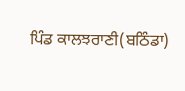ਪਿੰਡ ਕਾਲਝਰਾਣੀ(ਬਠਿੰਡਾ)